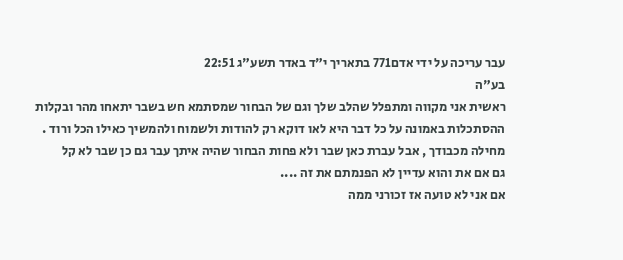עבר עריכה על ידי אדם771 בתאריך י"ד באדר תשע"ג 22:51
בע"ה
ראשית אני מקווה ומתפלל שהלב שלך וגם של הבחור שמסתמא חש בשבר יתאחו מהר ובקלות
ההסתכלות באמונה על כל דבר היא לאו דוקא רק להודות ולשמוח ולהמשיך כאילו הכל ורוד .
מחילה מכבודך , אבל עברת כאן שבר ולא פחות הבחור שהיה איתך עבר גם כן שבר לא קל
גם אם את והוא עדיין לא הפנמתם את זה ....
אם אני לא טועה אז זכורני ממה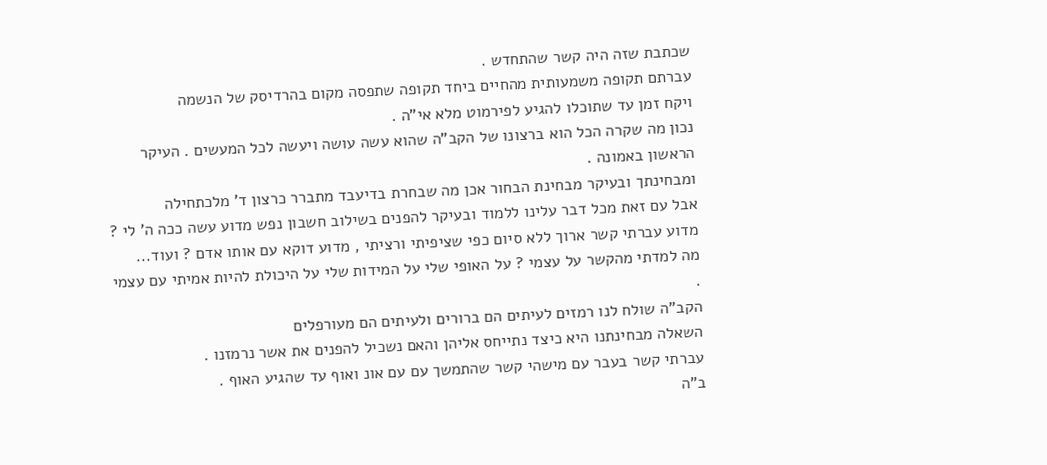שכתבת שזה היה קשר שהתחדש .
עברתם תקופה משמעותית מהחיים ביחד תקופה שתפסה מקום בהרדיסק של הנשמה
ויקח זמן עד שתוכלו להגיע לפירמוט מלא אי"ה .
נכון מה שקרה הכל הוא ברצונו של הקב"ה שהוא עשה עושה ויעשה לכל המעשים . העיקר הראשון באמונה .
ומבחינתך ובעיקר מבחינת הבחור אכן מה שבחרת בדיעבד מתברר כרצון ד' מלכתחילה
אבל עם זאת מכל דבר עלינו ללמוד ובעיקר להפנים בשילוב חשבון נפש מדוע עשה ככה ה' לי ?
מדוע עברתי קשר ארוך ללא סיום כפי שציפיתי ורציתי , מדוע דוקא עם אותו אדם ? ועוד...
מה למדתי מהקשר על עצמי ? על האופי שלי על המידות שלי על היכולת להיות אמיתי עם עצמי .
הקב"ה שולח לנו רמזים לעיתים הם ברורים ולעיתים הם מעורפלים
השאלה מבחינתנו היא כיצד נתייחס אליהן והאם נשכיל להפנים את אשר נרמזנו .
עברתי קשר בעבר עם מישהי קשר שהתמשך עם עם אונ ואוף עד שהגיע האוף .
ב"ה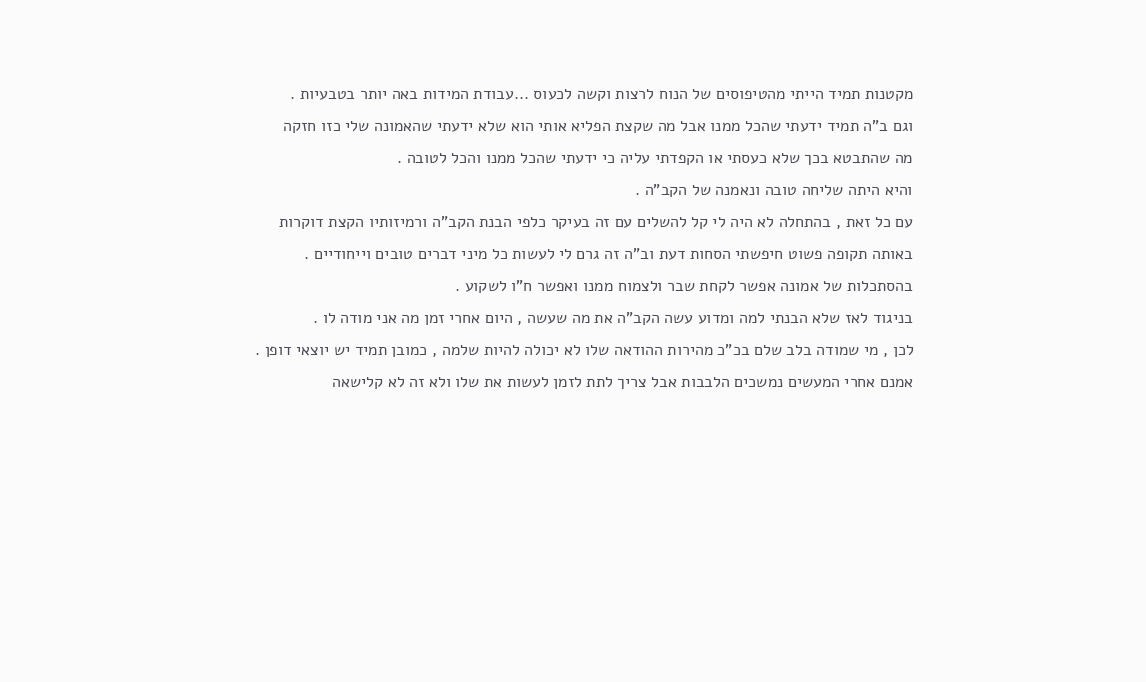מקטנות תמיד הייתי מהטיפוסים של הנוח לרצות וקשה לכעוס ...עבודת המידות באה יותר בטבעיות .
וגם ב"ה תמיד ידעתי שהכל ממנו אבל מה שקצת הפליא אותי הוא שלא ידעתי שהאמונה שלי כזו חזקה
מה שהתבטא בכך שלא כעסתי או הקפדתי עליה כי ידעתי שהכל ממנו והכל לטובה .
והיא היתה שליחה טובה ונאמנה של הקב"ה .
עם כל זאת , בהתחלה לא היה לי קל להשלים עם זה בעיקר כלפי הבנת הקב"ה ורמיזותיו הקצת דוקרות
באותה תקופה פשוט חיפשתי הסחות דעת וב"ה זה גרם לי לעשות כל מיני דברים טובים וייחודיים .
בהסתכלות של אמונה אפשר לקחת שבר ולצמוח ממנו ואפשר ח"ו לשקוע .
בניגוד לאז שלא הבנתי למה ומדוע עשה הקב"ה את מה שעשה , היום אחרי זמן מה אני מודה לו .
לכן , מי שמודה בלב שלם בכ"כ מהירות ההודאה שלו לא יכולה להיות שלמה , כמובן תמיד יש יוצאי דופן .
אמנם אחרי המעשים נמשכים הלבבות אבל צריך לתת לזמן לעשות את שלו ולא זה לא קלישאה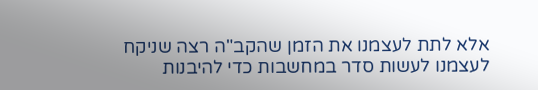אלא לתת לעצמנו את הזמן שהקב"ה רצה שניקח לעצמנו לעשות סדר במחשבות כדי להיבנות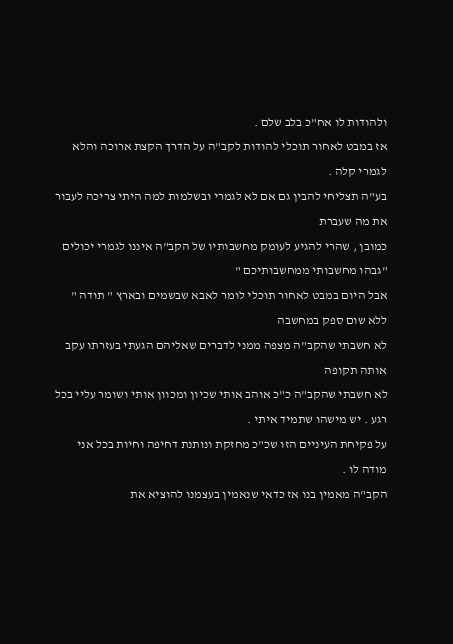ולהודות לו אח"כ בלב שלם .
אז במבט לאחור תוכלי להודות לקב"ה על הדרך הקצת ארוכה והלא לגמרי קלה .
בע"ה תצליחי להבין גם אם לא לגמרי ובשלמות למה היתי צריכה לעבור את מה שעברת
כמובן , שהרי להגיע לעומק מחשבותיו של הקב"ה איננו לגמרי יכולים "גבהו מחשבותי ממחשבותיכם "
אבל היום במבט לאחור תוכלי לומר לאבא שבשמים ובארץ " תודה " ללא שום ספק במחשבה
לא חשבתי שהקב"ה מצפה ממני לדברים שאליהם הגעתי בעזרתו עקב אותה תקופה
לא חשבתי שהקב"ה כ"כ אוהב אותי שכיון ומכוון אותי ושומר עליי בכל רגע . יש מישהו שתמיד איתי .
על פקיחת העיניים הזו שכ"כ מחזקת ונותנת דחיפה וחיות בכל אני מודה לו .
הקב"ה מאמין בנו אז כדאי שנאמין בעצמנו להוציא את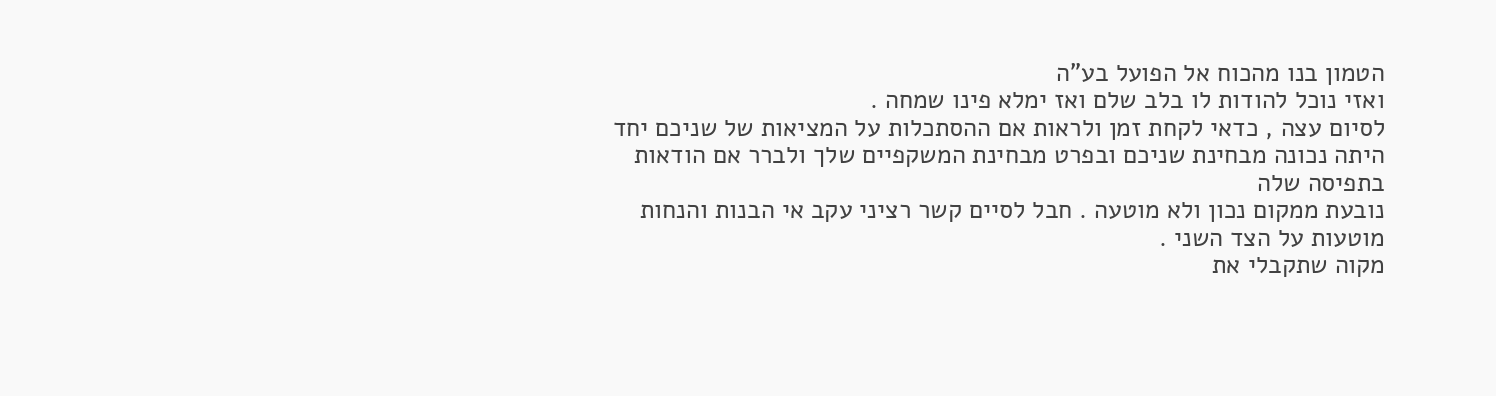הטמון בנו מהכוח אל הפועל בע"ה
ואזי נוכל להודות לו בלב שלם ואז ימלא פינו שמחה .
לסיום עצה , כדאי לקחת זמן ולראות אם ההסתכלות על המציאות של שניכם יחד
היתה נכונה מבחינת שניכם ובפרט מבחינת המשקפיים שלך ולברר אם הודאות בתפיסה שלה
נובעת ממקום נכון ולא מוטעה . חבל לסיים קשר רציני עקב אי הבנות והנחות מוטעות על הצד השני .
מקוה שתקבלי את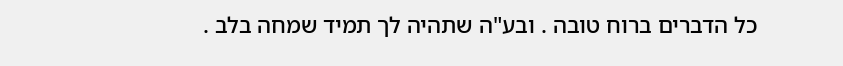כל הדברים ברוח טובה . ובע"ה שתהיה לך תמיד שמחה בלב .